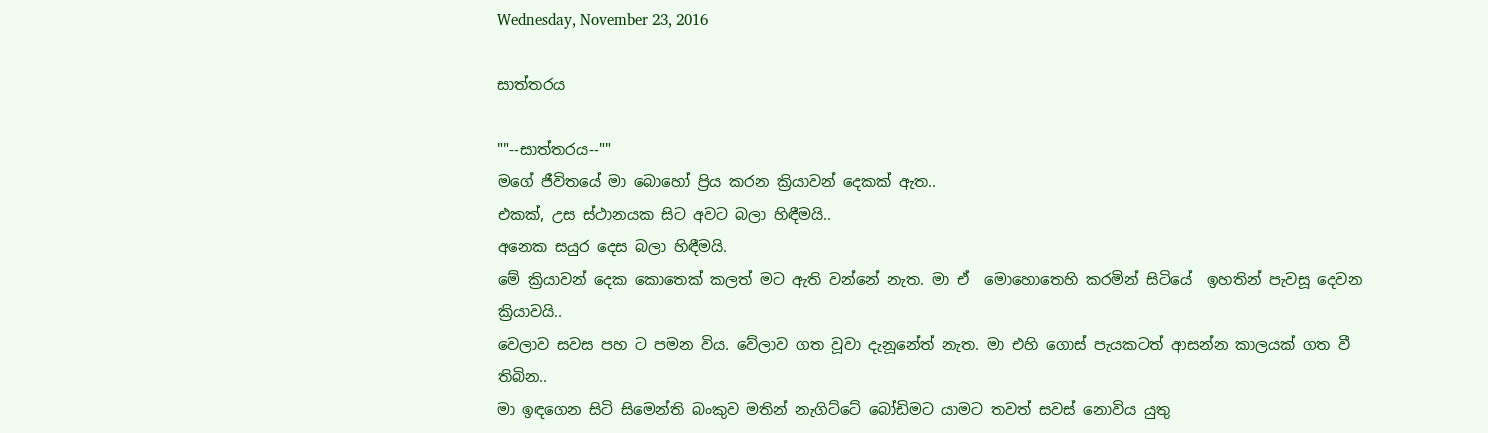Wednesday, November 23, 2016

සාත්තරය

""--සාත්තරය--""
මගේ ජීවිතයේ මා බොහෝ ප්‍රිය කරන ක්‍රියාවන් දෙකක් ඇත..
එකක්, උස ස්ථානයක සිට අවට බලා හිඳීමයි..
අනෙක සයුර දෙස බලා හිඳීමයි.
මේ ක්‍රියාවන් දෙක කොතෙක් කලත් මට ඇති වන්නේ නැත. මා ඒ  මොහොතෙහි කරමින් සිටියේ  ඉහතින් පැවසූ දෙවන ක්‍රියාවයි..
වෙලාව සවස පහ ට පමන විය. වේලාව ගත වූවා දැනූනේත් නැත. මා එහි ගොස් පැයකටත් ආසන්න කාලයක් ගත වී තිබින..
මා ඉඳගෙන සිටි සිමෙන්ති බංකුව මතින් නැගිට්ටේ බෝඩිමට යාමට තවත් සවස් නොවිය යුතු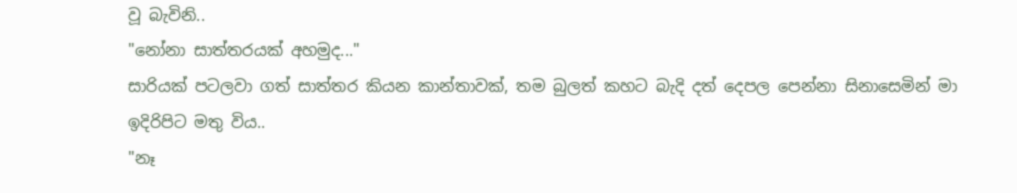වූ බැවිනි..
"නෝනා සාත්තරයක් අහමුද..."
සාරියක් පටලවා ගත් සාත්තර කියන කාන්තාවක්, තම බුලත් කහට බැදි දත් දෙපල පෙන්නා සිනාසෙමින් මා ඉදිරිපිට මතු විය..
"නෑ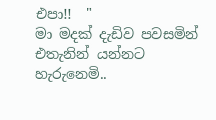එපා!!  "
මා මදක් දැඩිව පවසමින් එතැනින් යන්නට හැරුනෙමි..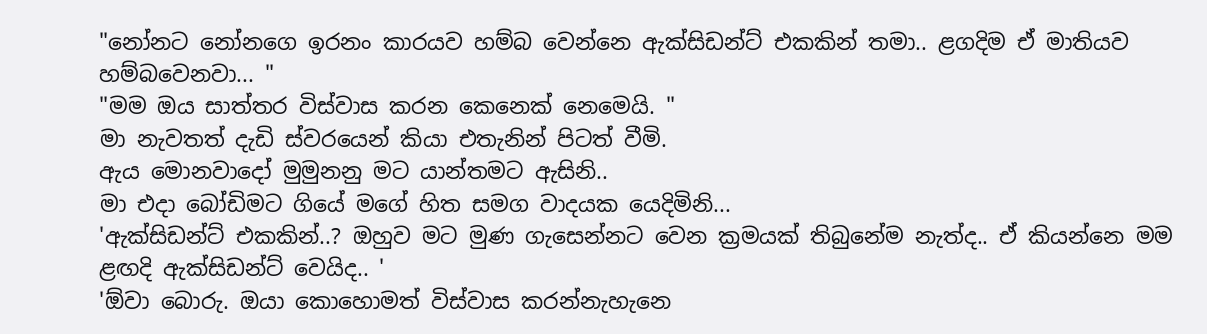"නෝනට නෝනගෙ ඉරනං කාරයව හම්බ වෙන්නෙ ඇක්සිඩන්ට් එකකින් තමා.. ළගදිම ඒ මාතියව හම්බවෙනවා... "
"මම ඔය සාත්තර විස්වාස කරන කෙනෙක් නෙමෙයි. "
මා නැවතත් දැඩි ස්වරයෙන් කියා එතැනින් පිටත් වීමි.
ඇය මොනවාදෝ මුමුනනු මට යාන්තමට ඇසිනි..
මා එදා බෝඩිමට ගියේ මගේ හිත සමග වාදයක යෙදිමිනි...
'ඇක්සිඩන්ට් එකකින්..? ඔහුව මට මුණ ගැසෙන්නට වෙන ක්‍රමයක් තිබුනේම නැත්ද.. ඒ කියන්නෙ මම ළඟදි ඇක්සිඩන්ට් වෙයිද.. '
'ඕවා බොරු. ඔයා කොහොමත් විස්වාස කරන්නැහැනෙ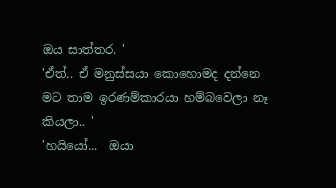ඔය සාත්තර. '
'ඒත්.. ඒ මනුස්සයා කොහොමද දන්නෙ මට තාම ඉරණම්කාරයා හම්බවෙලා නෑ කියලා.. '
'හයියෝ...  ඔයා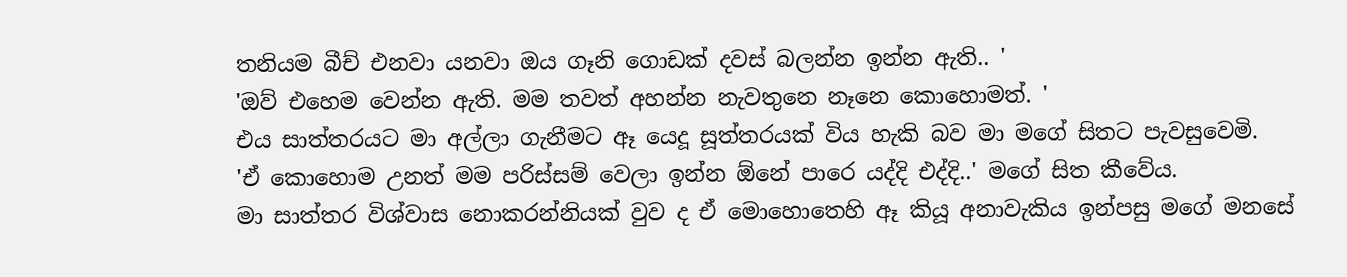තනියම බීච් එනවා යනවා ඔය ගෑනි ගොඩක් දවස් බලන්න ඉන්න ඇති.. '
'ඔව් එහෙම වෙන්න ඇති. මම තවත් අහන්න නැවතුනෙ නෑනෙ කොහොමත්. '
එය සාත්තරයට මා අල්ලා ගැනීමට ඈ යෙදූ සූත්තරයක් විය හැකි බව මා මගේ සිතට පැවසුවෙමි.
'ඒ කොහොම උනත් මම පරිස්සම් වෙලා ඉන්න ඕනේ පාරෙ යද්දි එද්දි..' මගේ සිත කීවේය.
මා සාත්තර විශ්වාස නොකරන්නියක් වුව ද ඒ මොහොතෙහි ඈ කියූ අනාවැකිය ඉන්පසු මගේ මනසේ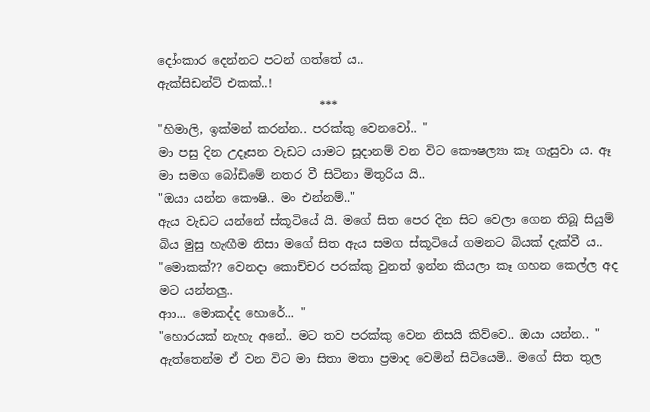දෝංකාර දෙන්නට පටන් ගත්තේ ය..
ඇක්සිඩන්ට් එකක්..!
                           ***
"හිමාලි, ඉක්මන් කරන්න.. පරක්කු වෙනවෝ.. "
මා පසු දින උදෑසන වැඩට යාමට සූදානම් වන විට කෞෂල්‍යා කෑ ගැසුවා ය. ඈ මා සමග බෝඩිමේ නතර වී සිටිනා මිතුරිය යි..
"ඔයා යන්න කෞෂි.. මං එන්නම්.."
ඇය වැඩට යන්නේ ස්කූටියේ යි. මගේ සිත පෙර දින සිට වෙලා ගෙන තිබූ සියුම් බිය මුසු හැඟීම නිසා මගේ සිත ඇය සමග ස්කූටියේ ගමනට බියක් දැක්වී ය..
"මොකක්?? වෙනදා කොච්චර පරක්කු වුනත් ඉන්න කියලා කෑ ගහන කෙල්ල අද මට යන්නලු..
ආා... මොකද්ද හොරේ... "
"හොරයක් නැහැ අනේ.. මට තව පරක්කු වෙන නිසයි කිව්වෙ.. ඔයා යන්න.. "
ඇත්තෙන්ම ඒ වන විට මා සිතා මතා ප්‍රමාද වෙමින් සිටියෙමි.. මගේ සිත තුල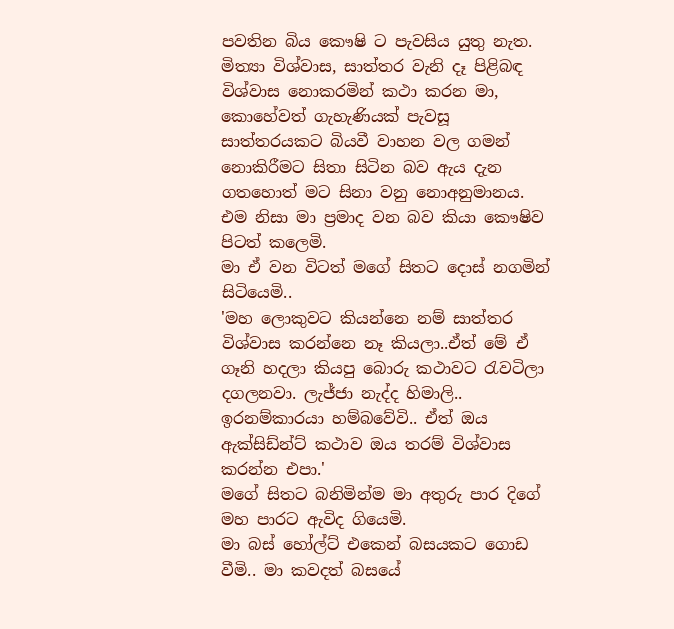පවතින බිය කෞෂි ට පැවසිය යුතු නැත. මිත්‍යා විශ්වාස, සාත්තර වැනි දෑ පිළිබඳ විශ්වාස නොකරමින් කථා කරන මා, කොහේවත් ගැහැණියක් පැවසූ සාත්තරයකට බියවී වාහන වල ගමන් නොකිරීමට සිතා සිටින බව ඇය දැන ගතහොත් මට සිනා වනු නොඅනුමානය. එම නිසා මා ප්‍රමාද වන බව කියා කෞෂිව පිටත් කලෙමි.
මා ඒ වන විටත් මගේ සිතට දොස් නගමින් සිටියෙමි..
'මහ ලොකුවට කියන්නෙ නම් සාත්තර විශ්වාස කරන්නෙ නෑ කියලා..ඒත් මේ ඒ ගෑනි හදලා කියපු බොරු කථාවට රැවටිලා දගලනවා. ලැජ්ජා නැද්ද හිමාලි.. ඉරනම්කාරයා හම්බවේවි.. ඒත් ඔය ඇක්සිඩ්න්ට් කථාව ඔය තරම් විශ්වාස කරන්න එපා.'
මගේ සිතට බනිමින්ම මා අතුරු පාර දිගේ මහ පාරට ඇවිද ගියෙමි.
මා බස් හෝල්ට් එකෙන් බසයකට ගොඩ වීමි.. මා කවදත් බසයේ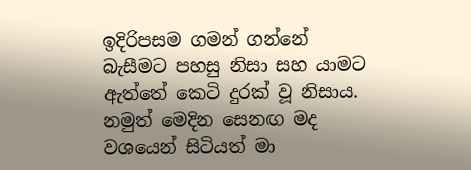ඉදිරිපසම ගමන් ගන්නේ බැසීමට පහසු නිසා සහ යාමට ඇත්තේ කෙටි දුරක් වූ නිසාය. නමුත් මෙදින සෙනඟ මද වශයෙන් සිටියත් මා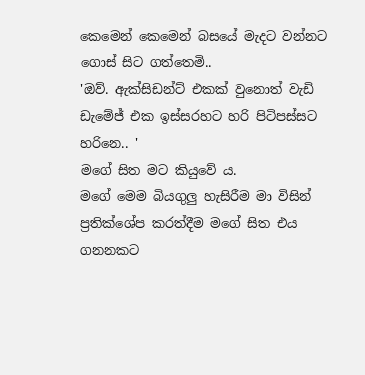කෙමෙන් කෙමෙන් බසයේ මැදට වන්නට ගොස් සිට ගත්තෙමි..
'ඔව්. ඇක්සිඩන්ට් එකක් වුනොත් වැඩි ඩැමේජ් එක ඉස්සරහට හරි පිටිපස්සට හරිනෙ.. '
මගේ සිත මට කියුවේ ය.
මගේ මෙම බියගුලු හැසිරීම මා විසින් ප්‍රතික්ශේප කරත්දීම මගේ සිත එය ගනනකට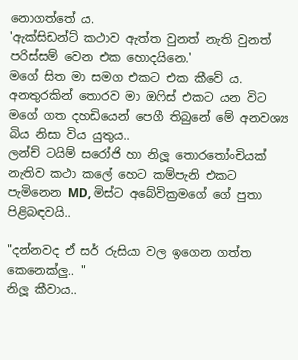නොගත්තේ ය.
'ඇක්සිඩන්ට් කථාව ඇත්ත වුනත් නැති වුනත් පරිස්සම් වෙන එක හොදයිනෙ.'
මගේ සිත මා සමග එකට එක කීවේ ය.
අනතුරකින් තොරව මා ඔෆිස් එකට යන විට මගේ ගත දහඩියෙන් පෙගී තිබුනේ මේ අනවශ්‍ය බිය නිසා විය යුතුය..
ලන්ච් ටයිම් සරෝජි හා නිලූ තොරතෝංචියක් නැතිව කථා කලේ හෙට කම්පැනි එකට පැමිනෙන MD, මිස්ට අබේවික්‍රමගේ ගේ පුතා පිළිබඳවයි..

"දන්නවද ඒ සර් රුසියා වල ඉගෙන ගත්ත කෙනෙක්ලු.. "
නිලූ කීවාය..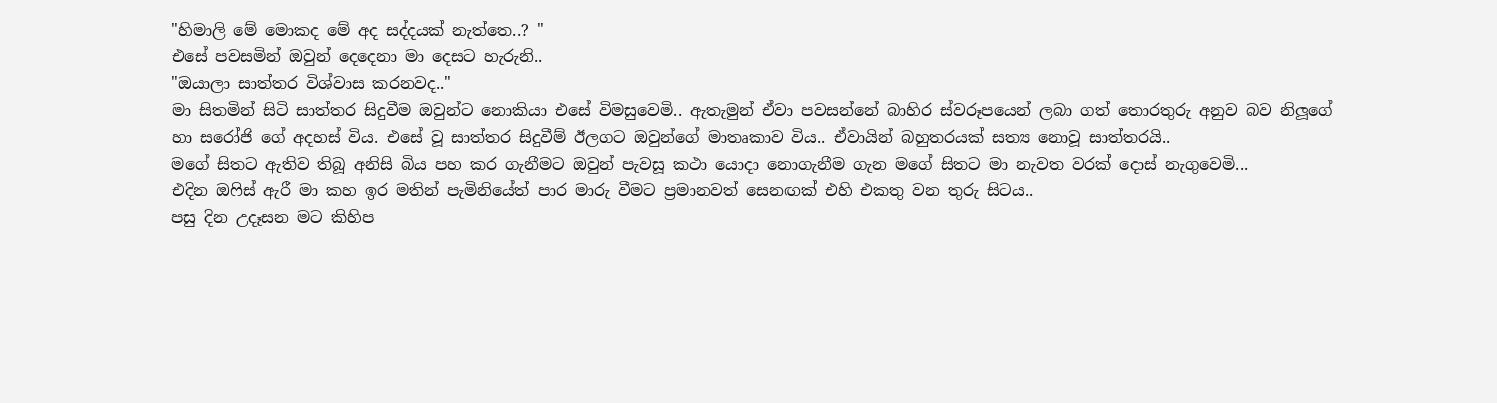"හිමාලි මේ මොකද මේ අද සද්දයක් නැත්තෙ..? "
එසේ පවසමින් ඔවුන් දෙදෙනා මා දෙසට හැරුනි..
"ඔයාලා සාත්තර විශ්වාස කරනවද.."
මා සිතමින් සිටි සාත්තර සිදුවීම ඔවුන්ට නොකියා එසේ විමසුවෙමි.. ඇතැමුන් ඒවා පවසන්නේ බාහිර ස්වරූපයෙන් ලබා ගත් තොරතුරු අනුව බව නිලූගේ හා සරෝජි ගේ අදහස් විය. එසේ වූ සාත්තර සිදුවීම් ඊලගට ඔවුන්ගේ මාතෘකාව විය.. ඒවායින් බහුතරයක් සත්‍ය නොවූ සාත්තරයි..
මගේ සිතට ඇතිව තිබූ අනිසි බිය පහ කර ගැනීමට ඔවුන් පැවසූ කථා යොදා නොගැනීම ගැන මගේ සිතට මා නැවත වරක් දොස් නැගුවෙමි...
එදින ඔෆිස් ඇරී මා කහ ඉර මතින් පැමිනියේත් පාර මාරු වීමට ප්‍රමානවත් සෙනඟක් එහි එකතු වන තුරු සිටය..
පසු දින උදෑසන මට කිහිප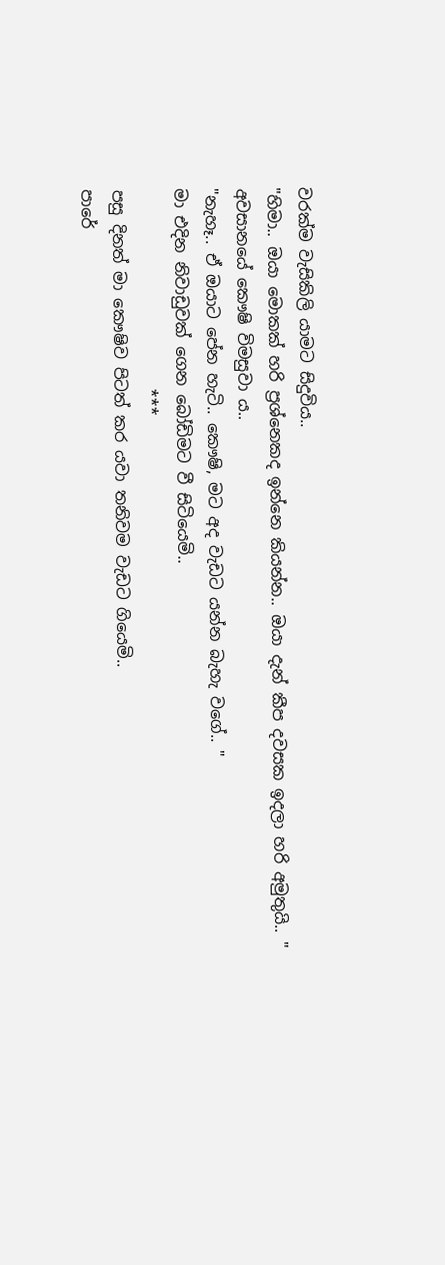වරක්ම වැසිකිලි යාමට සිදුවිය..
"හිමා.. ඔයා මොකක් හරි ප්‍රශ්නෙකද ඉන්නෙ කියන්න.. ඔයා දැන් කීප දවසක ඉදලා හරි අමුතුයි.. "
අවසානයේ කෞෂි විමසුවා ය..
"නැහෑ.. ඒ ඔයාට පේන හැටි.. කෞෂි, මට අද වැඩට යන්න බැහැ වගේ.. "
මා එදින නිවාඩුවක් ගෙන බෝඩිමට වී සිටියෙමි..
                         ***
පසු දිනත් මා කෞෂිව පිටත් කර යවා තනිවම වැඩට ගියෙමි..
පාරේ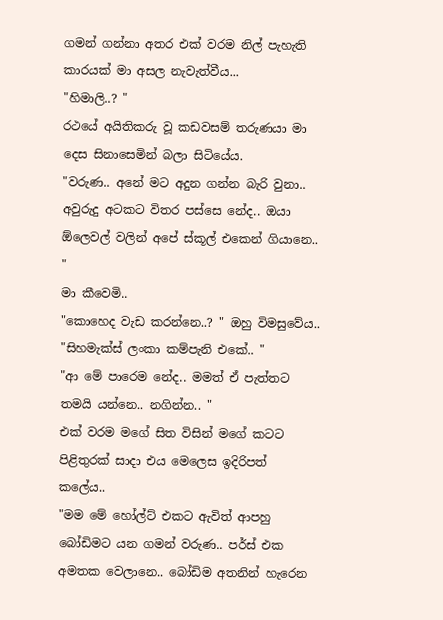ගමන් ගන්නා අතර එක් වරම නිල් පැහැති කාරයක් මා අසල නැවැත්වීය...
"හිමාලි..? "
රථයේ අයිතිකරු වූ කඩවසම් තරුණයා මා දෙස සිනාසෙමින් බලා සිටියේය.
"වරුණ.. අනේ මට අදුන ගන්න බැරි වුනා.. අවුරුදු අටකට විතර පස්සෙ නේද.. ඔයා ඕලෙවල් වලින් අපේ ස්කූල් එකෙන් ගියානෙ.. "
මා කීවෙමි..
"කොහෙද වැඩ කරන්නෙ..? " ඔහු විමසුවේය..
"සිහමැක්ස් ලංකා කම්පැනි එකේ.. "
"ආ මේ පාරෙම නේද.. මමත් ඒ පැත්තට තමයි යන්නෙ.. නගින්න.. "
එක් වරම මගේ සිත විසින් මගේ කටට පිළිතුරක් සාදා එය මෙලෙස ඉදිරිපත් කලේය..
"මම මේ හෝල්ට් එකට ඇවිත් ආපහු බෝඩිමට යන ගමන් වරුණ.. පර්ස් එක අමතක වෙලානෙ.. බෝඩිම අතනින් හැරෙන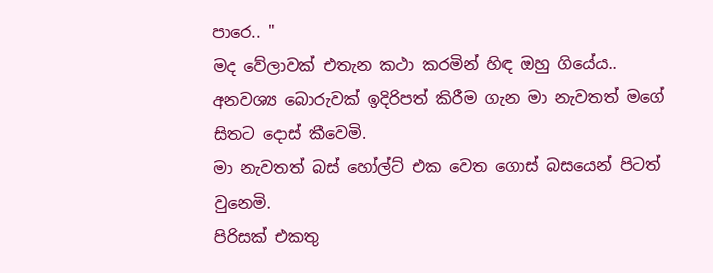පාරෙ.. "
මද වේලාවක් එතැන කථා කරමින් හිඳ ඔහු ගියේය..
අනවශ්‍ය බොරුවක් ඉදිරිපත් කිරීම ගැන මා නැවතත් මගේ සිතට දොස් කීවෙමි.
මා නැවතත් බස් හෝල්ට් එක වෙත ගොස් බසයෙන් පිටත් වුනෙමි.
පිරිසක් එකතු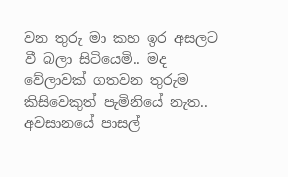වන තුරු මා කහ ඉර අසලට වී බලා සිටියෙමි.. මද වේලාවක් ගතවන තුරුම කිසිවෙකුත් පැමිනියේ නැත.. අවසානයේ පාසල්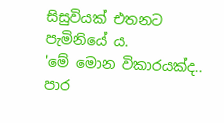සිසුවියක් එතනට පැමිනියේ ය.
'මේ මොන විකාරයක්ද.. පාර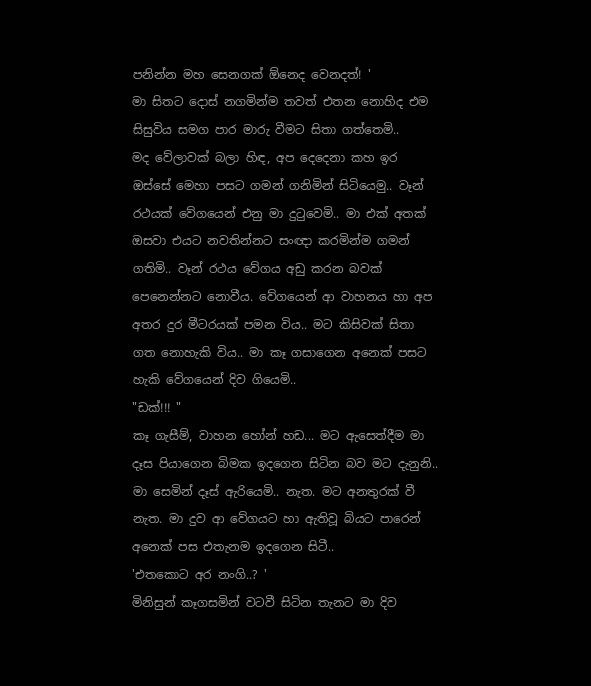පනින්න මහ සෙනගක් ඕනෙද වෙනදත්! '
මා සිතට දොස් නගමින්ම තවත් එතන නොහිද එම සිසුවිය සමග පාර මාරු වීමට සිතා ගත්තෙමි..
මද වේලාවක් බලා හිඳ, අප දෙදෙනා කහ ඉර ඔස්සේ මෙහා පසට ගමන් ගනිමින් සිටියෙමු.. වෑන් රථයක් වේගයෙන් එනු මා දුටුවෙමි.. මා එක් අතක් ඔසවා එයට නවතින්නට සංඥා කරමින්ම ගමන් ගතිමි.. වෑන් රථය වේගය අඩු කරන බවක් පෙනෙන්නට නොවීය. වේගයෙන් ආ වාහනය හා අප අතර දුර මීටරයක් පමන විය.. මට කිසිවක් සිතා ගත නොහැකි විය.. මා කෑ ගසාගෙන අනෙක් පසට හැකි වේගයෙන් දිව ගියෙමි..
"ඩක්!!! "
කෑ ගැසීම්, වාහන හෝන් හඩ... මට ඇසෙත්දීම මා දෑස පියාගෙන බිමක ඉදගෙන සිටින බව මට දැනුනි.. මා සෙමින් දෑස් ඇරියෙමි.. නැත. මට අනතුරක් වී නැත. මා දුව ආ වේගයට හා ඇතිවූ බියට පාරෙන් අනෙක් පස එතැනම ඉදගෙන සිටී..
'එතකොට අර නංගි..? '
මිනිසුන් කෑගසමින් වටවී සිටින තැනට මා දිව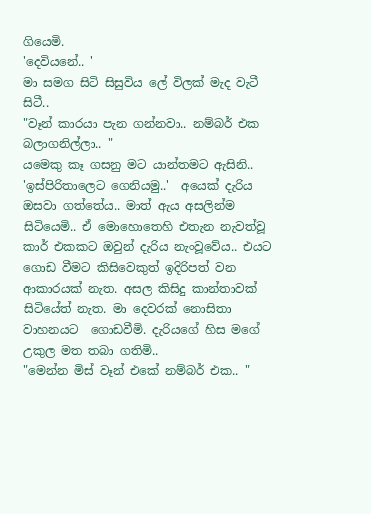ගියෙමි.
'දෙවියනේ.. '
මා සමග සිටි සිසුවිය ලේ විලක් මැද වැටී සිටී..
"වෑන් කාරයා පැන ගන්නවා.. නම්බර් එක බලාගනිල්ලා.. "
යමෙකු කෑ ගසනු මට යාන්තමට ඇසිනි.. 'ඉස්පිරිතාලෙට ගෙනියමු..'  අයෙක් දැරිය ඔසවා ගත්තේය.. මාත් ඇය අසලින්ම සිටියෙමි.. ඒ මොහොතෙහි එතැන නැවත්වූ කාර් එකකට ඔවුන් දැරිය නැංවූවේය.. එයට ගොඩ වීමට කිසිවෙකුත් ඉදිරිපත් වන ආකාරයක් නැත. අසල කිසිදු කාන්තාවක් සිටියේත් නැත. මා දෙවරක් නොසිතා වාහනයට  ගොඩවීමි. දැරියගේ හිස මගේ උකුල මත තබා ගතිමි..
"මෙන්න මිස් වෑන් එකේ නම්බර් එක.. "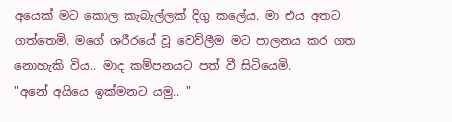අයෙක් මට කොල කැබැල්ලක් දිගු කලේය. මා එය අතට ගත්තෙමි. මගේ ශරීරයේ වූ වෙව්ලීම මට පාලනය කර ගත නොහැකි විය.. මාද කම්පනයට පත් වී සිටියෙමි.
"අනේ අයියෙ ඉක්මනට යමු.. "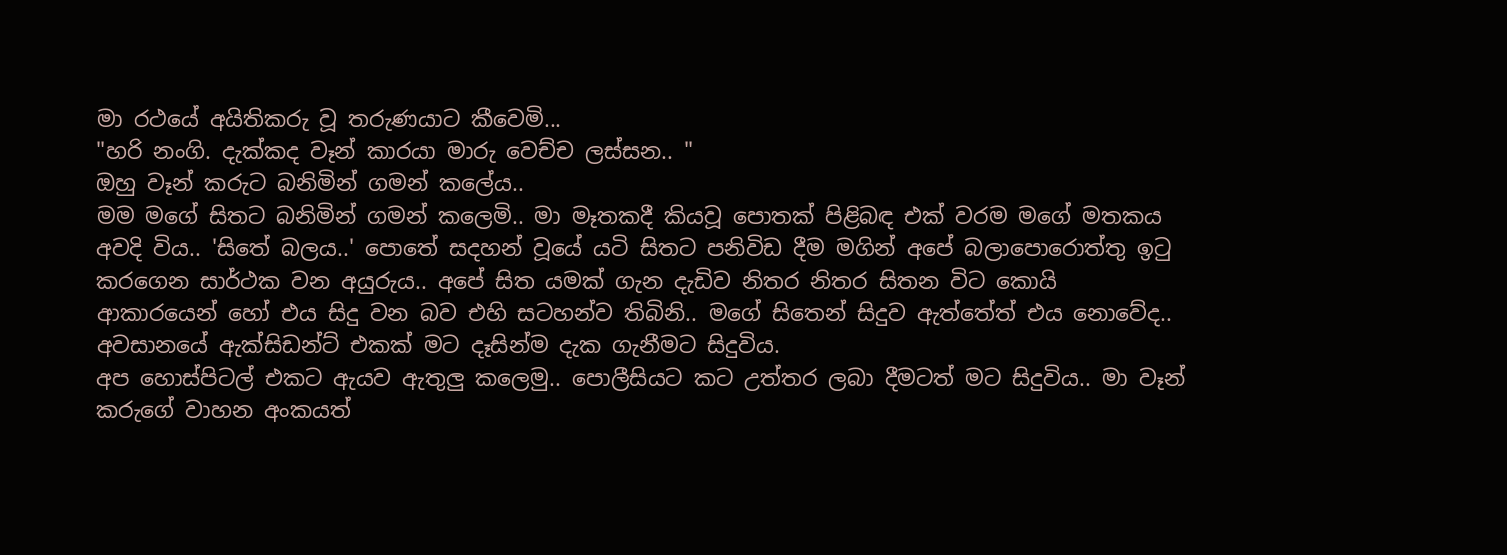මා රථයේ අයිතිකරු වූ තරුණයාට කීවෙමි...
"හරි නංගි. දැක්කද වෑන් කාරයා මාරු වෙච්ච ලස්සන.. "
ඔහු වෑන් කරුට බනිමින් ගමන් කලේය..
මම මගේ සිතට බනිමින් ගමන් කලෙමි.. මා මෑතකදී කියවූ පොතක් පිළිබඳ එක් වරම මගේ මතකය අවදි විය.. 'සිතේ බලය..' පොතේ සදහන් වූයේ යටි සිතට පනිවිඩ දීම මගින් අපේ බලාපොරොත්තු ඉටු කරගෙන සාර්ථක වන අයුරුය.. අපේ සිත යමක් ගැන දැඩිව නිතර නිතර සිතන විට කොයි ආකාරයෙන් හෝ එය සිදු වන බව එහි සටහන්ව තිබිනි.. මගේ සිතෙන් සිදුව ඇත්තේත් එය නොවේද.. අවසානයේ ඇක්සිඩන්ට් එකක් මට දෑසින්ම දැක ගැනීමට සිදුවිය.
අප හොස්පිටල් එකට ඇයව ඇතුලු කලෙමු.. පොලීසියට කට උත්තර ලබා දීමටත් මට සිදුවිය.. මා වෑන් කරුගේ වාහන අංකයත්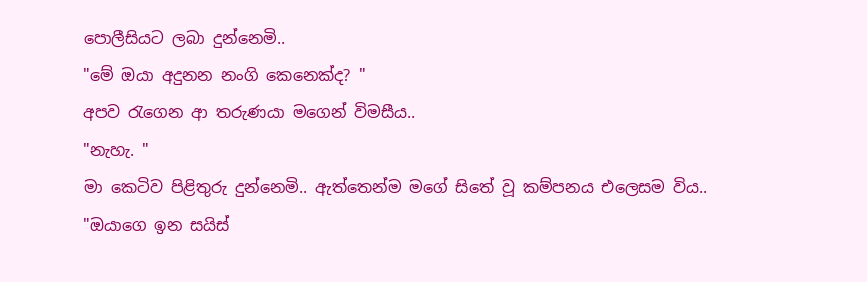පොලීසියට ලබා දුන්නෙමි..
"මේ ඔයා අදුනන නංගි කෙනෙක්ද? "
අපව රැගෙන ආ තරුණයා මගෙන් විමසීය..
"නැහැ. "
මා කෙටිව පිළිතුරු දුන්නෙමි.. ඇත්තෙන්ම මගේ සිතේ වූ කම්පනය එලෙසම විය..
"ඔයාගෙ ඉන සයිස්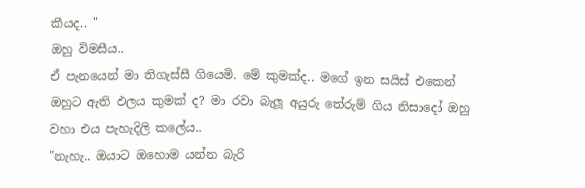කීයද.. "
ඔහු විමසීය..
ඒ පැනයෙන් මා තිගැස්සී ගියෙමි. මේ කුමක්ද.. මගේ ඉන සයිස් එකෙන් ඔහුට ඇති ඵලය කුමක් ද? මා රවා බැලූ අයුරු තේරුම් ගිය නිසාදෝ ඔහු වහා එය පැහැදිලි කලේය..
"නැහැ.. ඔයාට ඔහොම යන්න බැරි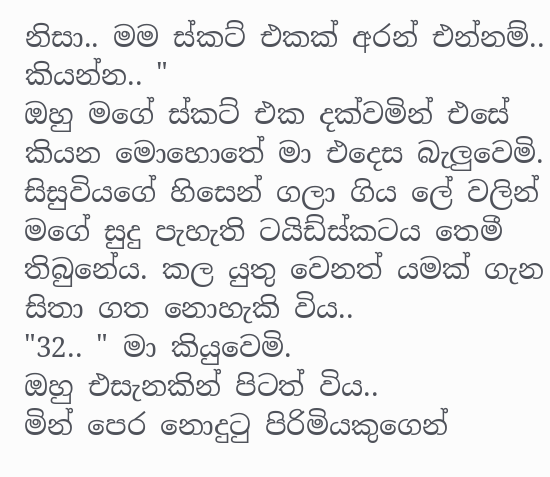නිසා.. මම ස්කට් එකක් අරන් එන්නම්.. කියන්න.. "
ඔහු මගේ ස්කට් එක දක්වමින් එසේ කියන මොහොතේ මා එදෙස බැලුවෙමි. සිසුවියගේ හිසෙන් ගලා ගිය ලේ වලින් මගේ සුදු පැහැති ටයිඩ්ස්කටය තෙමී තිබුනේය. කල යුතු වෙනත් යමක් ගැන සිතා ගත නොහැකි විය..
"32.. " මා කියුවෙමි.
ඔහු එසැනකින් පිටත් විය..
මින් පෙර නොදුටු පිරිමියකුගෙන්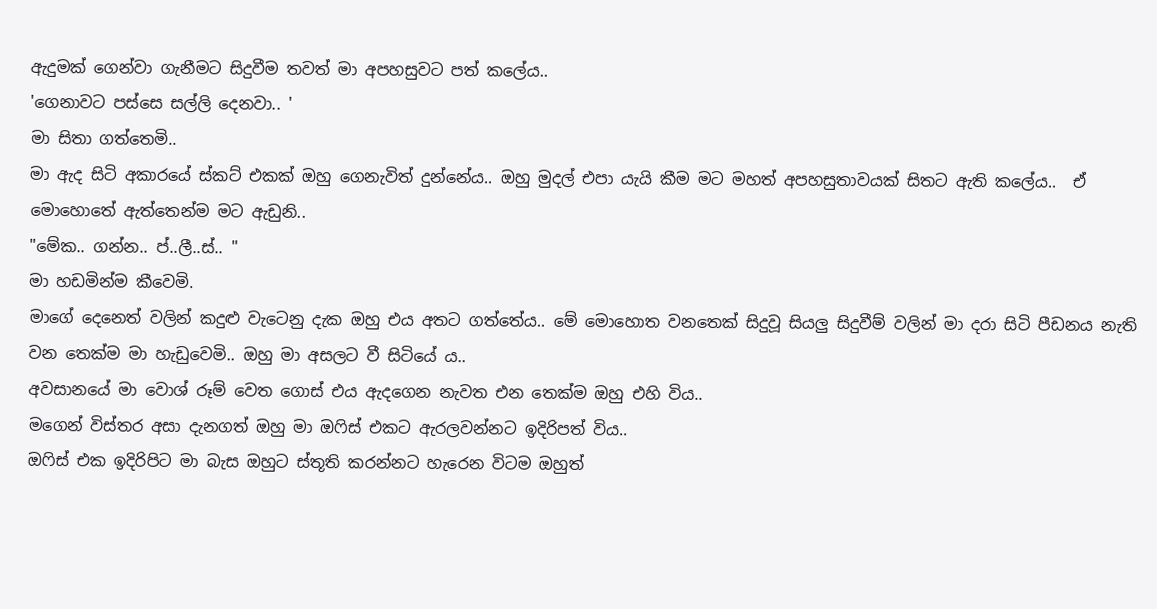ඇදුමක් ගෙන්වා ගැනීමට සිදුවීම තවත් මා අපහසුවට පත් කලේය..
'ගෙනාවට පස්සෙ සල්ලි දෙනවා.. '
මා සිතා ගත්තෙමි..
මා ඇද සිටි අකාරයේ ස්කට් එකක් ඔහු ගෙනැවිත් දුන්නේය.. ඔහු මුදල් එපා යැයි කීම මට මහත් අපහසුතාවයක් සිතට ඇති කලේය..  ඒ මොහොතේ ඇත්තෙන්ම මට ඇඩුනි..
"මේක.. ගන්න.. ප්..ලී..ස්.. "
මා හඩමින්ම කීවෙමි.
මාගේ දෙනෙත් වලින් කදුළු වැටෙනු දැක ඔහු එය අතට ගත්තේය.. මේ මොහොත වනතෙක් සිදුවූ සියලු සිදුවීම් වලින් මා දරා සිටි පීඩනය නැති වන තෙක්ම මා හැඩුවෙමි.. ඔහු මා අසලට වී සිටියේ ය..
අවසානයේ මා වොශ් රූම් වෙත ගොස් එය ඇදගෙන නැවත එන තෙක්ම ඔහු එහි විය..
මගෙන් විස්තර අසා දැනගත් ඔහු මා ඔෆිස් එකට ඇරලවන්නට ඉදිරිපත් විය..
ඔෆිස් එක ඉදිරිපිට මා බැස ඔහුට ස්තූති කරන්නට හැරෙන විටම ඔහුත්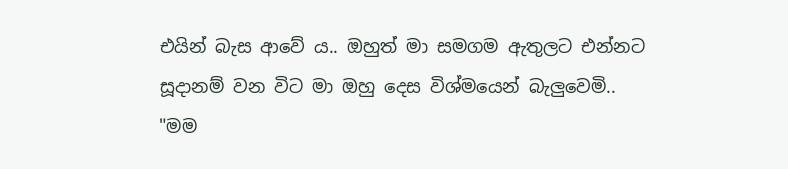එයින් බැස ආවේ ය.. ඔහුත් මා සමගම ඇතුලට එන්නට සූදානම් වන විට මා ඔහු දෙස විශ්මයෙන් බැලුවෙමි..
"මම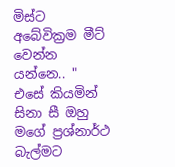මිස්ට අබේවික්‍රම මීට් වෙන්න යන්නෙ.. "
එසේ කියමින් සිනා සී ඔහු මගේ ප්‍රශ්නාර්ථ බැල්මට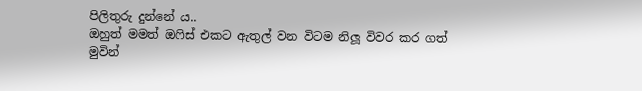පිලිතුරු දුන්නේ ය..
ඔහුත් මමත් ඔෆිස් එකට ඇතුල් වන විටම නිලූ විවර කර ගත් මුවින්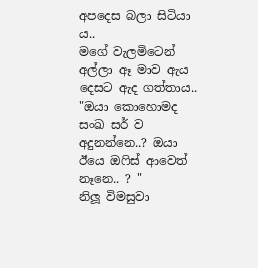අපදෙස බලා සිටියා ය..
මගේ වැලමිටෙන් අල්ලා ඈ මාව ඇය දෙසට ඇද ගත්තාය..
"ඔයා කොහොමද සංඛ සර් ව අදුනන්නෙ..? ඔයා ඊයෙ ඔෆිස් ආවෙත් නෑනෙ.. ? "
නිලූ විමසුවා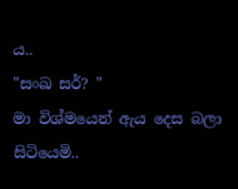ය..
"සංඛ සර්? "
මා විශ්මයෙන් ඇය දෙස බලා සිටියෙමි..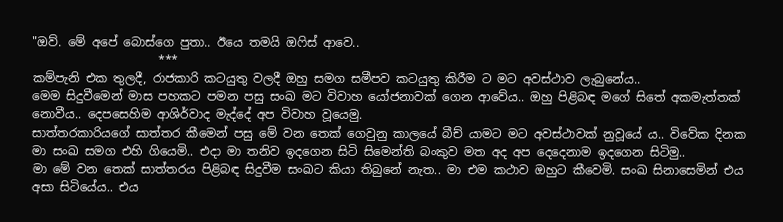"ඔව්. මේ අපේ බොස්ගෙ පුතා.. ඊයෙ තමයි ඔෆිස් ආවෙ..
                     ***
කම්පැනි එක තුලදී, රාජකාරි කටයුතු වලදී ඔහු සමග සමීපව කටයුතු කිරීම ට මට අවස්ථාව ලැබුනේය..
මෙම සිදුවීමෙන් මාස පහකට පමන පසු සංඛ මට විවාහ යෝජනාවක් ගෙන ආවේය.. ඔහු පිළිබඳ මගේ සිතේ අකමැත්තක් නොවීය.. දෙපසෙහිම ආශිර්වාද මැද්දේ අප විවාහ වූයෙමු.
සාත්තරකාරියගේ සාත්තර කීමෙන් පසු මේ වන තෙක් ගෙවුනු කාලයේ බීච් යාමට මට අවස්ථාවක් නුවූයේ ය.. විවේක දිනක මා සංඛ සමග එහි ගියෙමි.. එදා මා තනිව ඉදගෙන සිටි සිමෙන්ති බංකුව මත අද අප දෙදෙනාම ඉදගෙන සිටිමු..
මා මේ වන තෙක් සාත්තරය පිළිබඳ සිදුවීම සංඛට කියා තිබුනේ නැත.. මා එම කථාව ඔහුට කීවෙමි. සංඛ සිනාසෙමින් එය අසා සිටියේය.. එය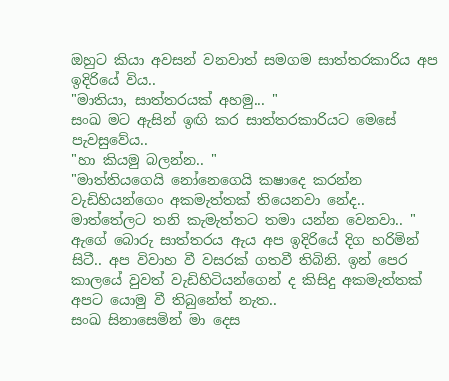ඔහුට කියා අවසන් වනවාත් සමගම සාත්තරකාරිය අප ඉදිරියේ විය..
"මාතියා, සාත්තරයක් අහමු... "
සංඛ මට ඇසින් ඉඟි කර සාත්තරකාරියට මෙසේ පැවසුවේය..
"හා කියමු බලන්න.. "
"මාත්තියගෙයි නෝනෙගෙයි කෂාදෙ කරන්න වැඩිහියන්ගෙං අකමැත්තක් තියෙනවා නේද.. මාත්තේලට තනි කැමැත්තට තමා යන්න වෙනවා.. "
ඇගේ බොරු සාත්තරය ඇය අප ඉදිරියේ දිග හරිමින් සිටී.. අප විවාහ වී වසරක් ගතවී තිබිනි. ඉන් පෙර කාලයේ වුවත් වැඩිහිටියන්ගෙන් ද කිසිදු අකමැත්තක් අපට යොමු වී තිබුනේත් නැත..
සංඛ සිනාසෙමින් මා දෙස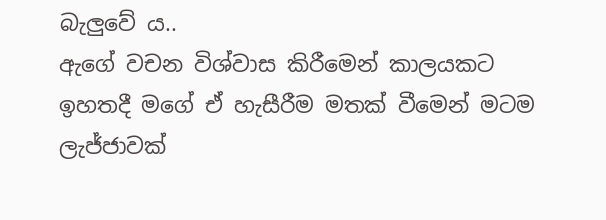බැලුවේ ය..
ඇගේ වචන විශ්වාස කිරීමෙන් කාලයකට ඉහතදී මගේ ඒ හැසීරීම මතක් වීමෙන් මටම ලැජ්ජාවක්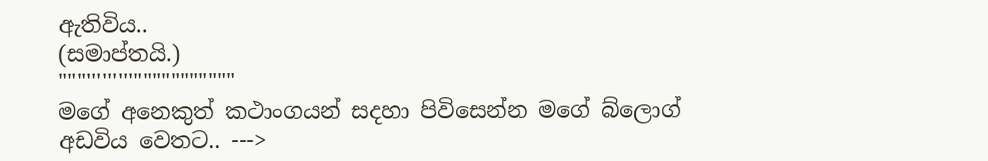ඇතිවිය..
(සමාප්තයි.)
"""'''''''''"""""""""""
මගේ අනෙකුත් කථාංගයන් සදහා පිවිසෙන්න මගේ බ්ලොග් අඩවිය වෙතට.. --->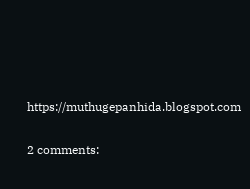https://muthugepanhida.blogspot.com

2 comments: